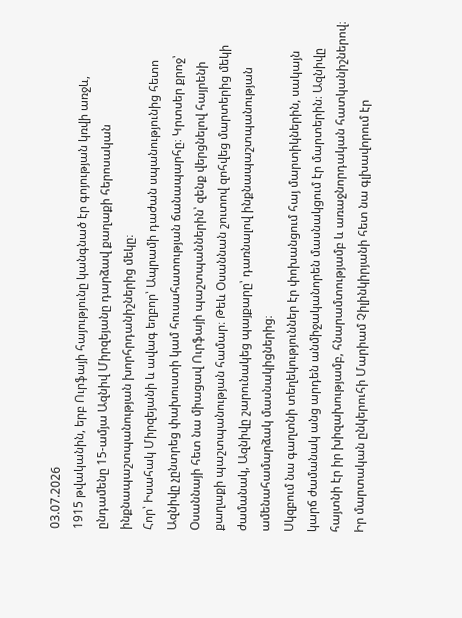03.07.2026
1915 թվականին, երբ Ուրֆայի հայությունը կանգնած էր գոյության կռվի առջև, ընդամենը 15-ամյա Ազնիվ Միրզեյանը դարձավ քաղաքի հերոսական ինքնապաշտպանության խորհրդանիշներից մեկը։
Հոր՝ Իսահակ Միրզեյանի և ավագ եղբոր՝ Ապրամի դաժան սպանությունից հետո Ազնիվը չընտրեց փախուստի կամ հուսահատության ճանապարհը։ Կրտսեր քրոջ՝ Օսաննայի հետ նա միացավ Ուրֆայի պաշտպաններին՝ զենք վերցնելով հայրենի քաղաքի պաշտպանության համար։ Թեև Օսաննան շուտով զոհվեց մարտերից մեկի ժամանակ, Ազնիվը շարունակեց պայքարը՝ դառնալով ինքնապաշտպանության ամենահամարձակ մասնակիցներից։
Սկզբում նա գաղտնի տեղեկություններ էր փոխանցում հայ մարտիկներին, սակայն կարճ ժամանակ անց արդեն անմիջականորեն մասնակցում էր մարտերին։ Ազնիվը հայտնի էր իր խիզախությամբ, հնարամտությամբ և առաջնորդական հատկանիշներով։ Իր մարտական ընկերուհի Մարիամ Չիլինկիրյանի հետ նա գլխավորում էր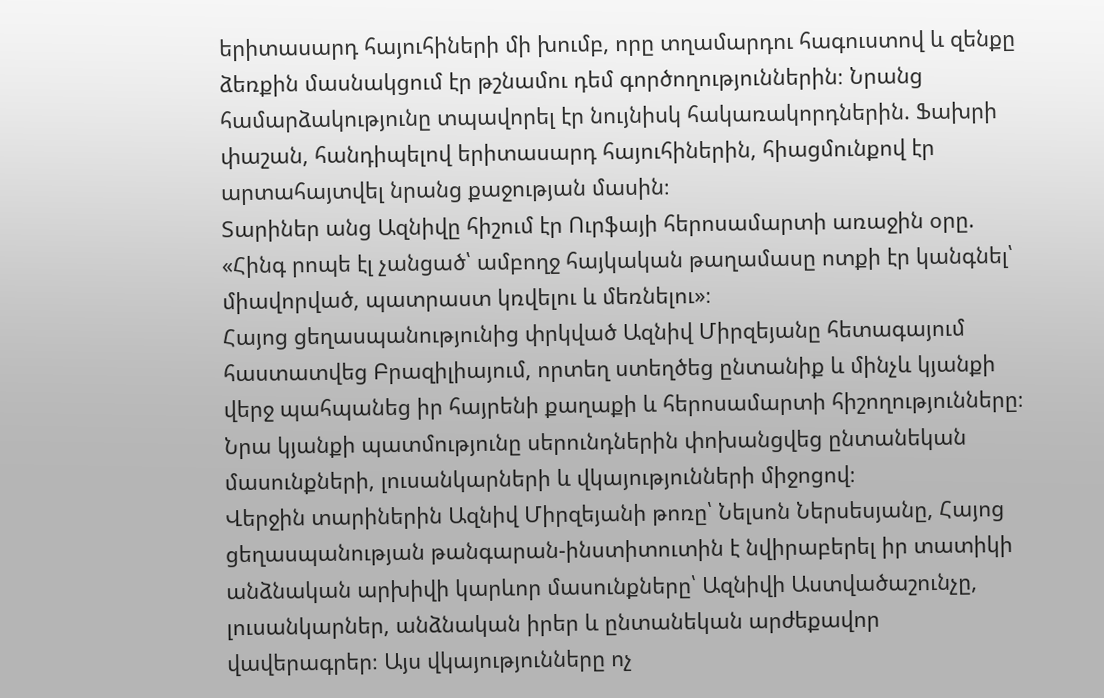երիտասարդ հայուհիների մի խումբ, որը տղամարդու հագուստով և զենքը ձեռքին մասնակցում էր թշնամու դեմ գործողություններին։ Նրանց համարձակությունը տպավորել էր նույնիսկ հակառակորդներին. Ֆախրի փաշան, հանդիպելով երիտասարդ հայուհիներին, հիացմունքով էր արտահայտվել նրանց քաջության մասին։
Տարիներ անց Ազնիվը հիշում էր Ուրֆայի հերոսամարտի առաջին օրը. «Հինգ րոպե էլ չանցած՝ ամբողջ հայկական թաղամասը ոտքի էր կանգնել՝ միավորված, պատրաստ կռվելու և մեռնելու»։
Հայոց ցեղասպանությունից փրկված Ազնիվ Միրզեյանը հետագայում հաստատվեց Բրազիլիայում, որտեղ ստեղծեց ընտանիք և մինչև կյանքի վերջ պահպանեց իր հայրենի քաղաքի և հերոսամարտի հիշողությունները։ Նրա կյանքի պատմությունը սերունդներին փոխանցվեց ընտանեկան մասունքների, լուսանկարների և վկայությունների միջոցով։
Վերջին տարիներին Ազնիվ Միրզեյանի թոռը՝ Նելսոն Ներսեսյանը, Հայոց ցեղասպանության թանգարան-ինստիտուտին է նվիրաբերել իր տատիկի անձնական արխիվի կարևոր մասունքները՝ Ազնիվի Աստվածաշունչը, լուսանկարներ, անձնական իրեր և ընտանեկան արժեքավոր վավերագրեր։ Այս վկայությունները ոչ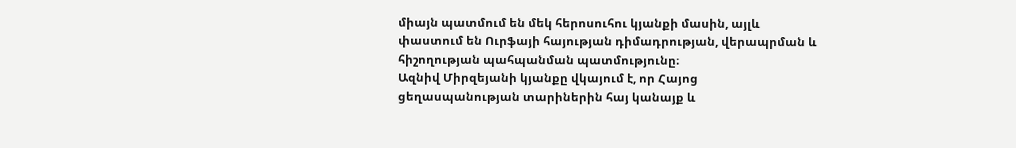միայն պատմում են մեկ հերոսուհու կյանքի մասին, այլև փաստում են Ուրֆայի հայության դիմադրության, վերապրման և հիշողության պահպանման պատմությունը։
Ազնիվ Միրզեյանի կյանքը վկայում է, որ Հայոց ցեղասպանության տարիներին հայ կանայք և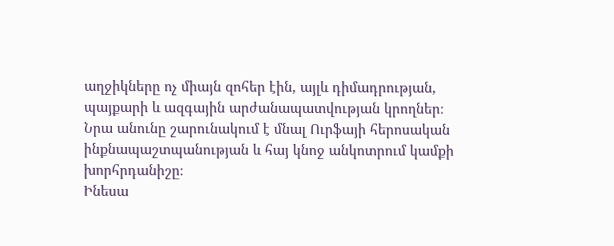աղջիկները ոչ միայն զոհեր էին, այլև դիմադրության, պայքարի և ազգային արժանապատվության կրողներ։ Նրա անունը շարունակում է մնալ Ուրֆայի հերոսական ինքնապաշտպանության և հայ կնոջ անկոտրում կամքի խորհրդանիշը։
Ինեսա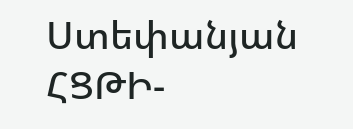Ստեփանյան
ՀՑԹԻ-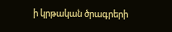ի կրթական ծրագրերի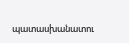պատասխանատու